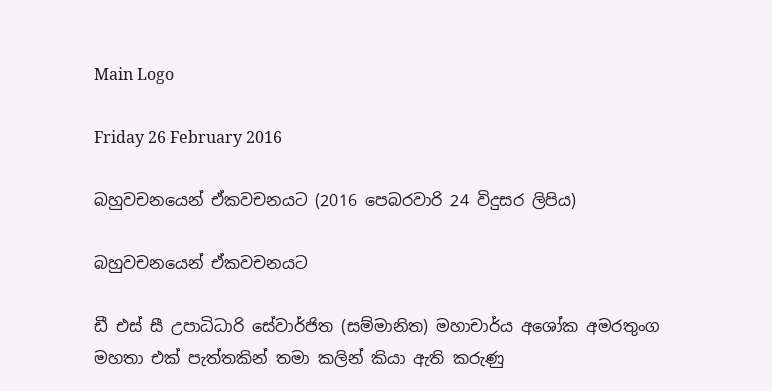Main Logo

Friday 26 February 2016

බහුවචනයෙන් ඒකවචනයට (2016 පෙබරවාරි 24 විදුසර ලිපිය)

බහුවචනයෙන් ඒකවචනයට

ඩී එස් සී උපාධිධාරි සේවාර්ජිත (සම්මානිත) මහාචාර්ය අශෝක අමරතුංග මහතා එක් පැත්තකින් තමා කලින් කියා ඇති කරුණු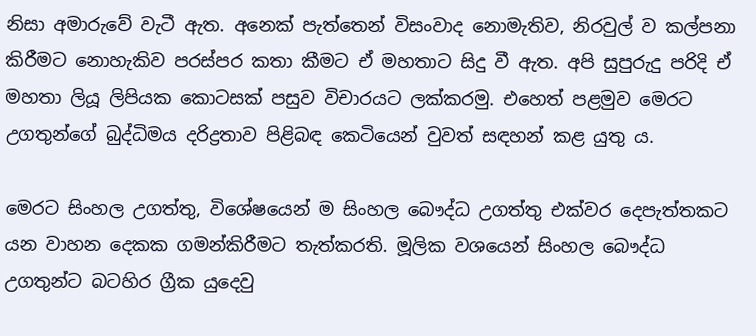නිසා අමාරුවේ වැටී ඇත. අනෙක් පැත්තෙන් විසංවාද නොමැතිව, නිරවුල් ව කල්පනා කිරීමට නොහැකිව පරස්පර කතා කීමට ඒ මහතාට සිදු වී ඇත. අපි සුපුරුදු පරිදි ඒ මහතා ලියූ ලිපියක කොටසක් පසුව විචාරයට ලක්කරමු. එහෙත් පළමුව මෙරට උගතුන්ගේ බුද්ධිමය දරිද්‍රතාව පිළිබඳ කෙටියෙන් වුවත් සඳහන් කළ යුතු ය.

මෙරට සිංහල උගත්තු, විශේෂයෙන් ම සිංහල බෞද්ධ උගත්තු එක්වර දෙපැත්තකට යන වාහන දෙකක ගමන්කිරීමට තැත්කරති. මූලික වශයෙන් සිංහල බෞද්ධ උගතුන්ට බටහිර ග්‍රීක යුදෙවු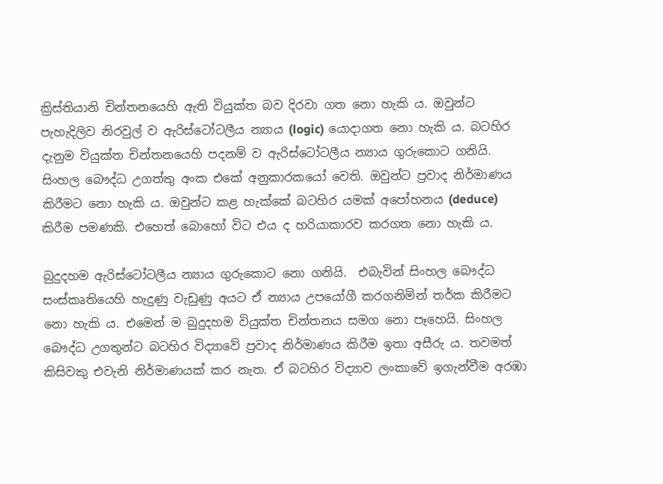ක්‍රිස්තියානි චින්තනයෙහි ඇති වියුක්ත බව දිරවා ගත නො හැකි ය. ඔවුන්ට පැහැදිලිව නිරවුල් ව ඇරිස්ටෝටලීය න්‍යාය (logic) යොදාගත නො හැකි ය. බටහිර දැනුම වියුක්ත චින්තනයෙහි පදනම් ව ඇරිස්ටෝටලීය න්‍යාය ගුරුකොට ගනියි. සිංහල බෞද්ධ උගත්තු අංක එකේ අනුකාරකයෝ වෙති. ඔවුන්ට ප්‍රවාද නිර්මාණය කිරීමට නො හැකි ය. ඔවුන්ට කළ හැක්කේ බටහිර යමක් අපෝහනය (deduce) කිරීම පමණකි. එහෙත් බොහෝ විට එය ද හරියාකාරව කරගත නො හැකි ය.

බුදුදහම ඇරිස්ටෝටලීය න්‍යාය ගුරුකොට නො ගනියි.  එබැවින් සිංහල බෞද්ධ සංස්කෘතියෙහි හැදුණු වැඩුණු අයට ඒ න්‍යාය උපයෝගී කරගනිමින් තර්ක කිරීමට නො හැකි ය. එමෙන් ම බුදුදහම වියුක්ත චින්තනය සමග නො පෑහෙයි. සිංහල බෞද්ධ උගතුන්ට බටහිර විද්‍යාවේ ප්‍රවාද නිර්මාණය කිරීම ඉතා අසීරු ය. තවමත් කිසිවකු එවැනි නිර්මාණයක් කර නැත. ඒ බටහිර විද්‍යාව ලංකාවේ ඉගැන්වීම අරඹා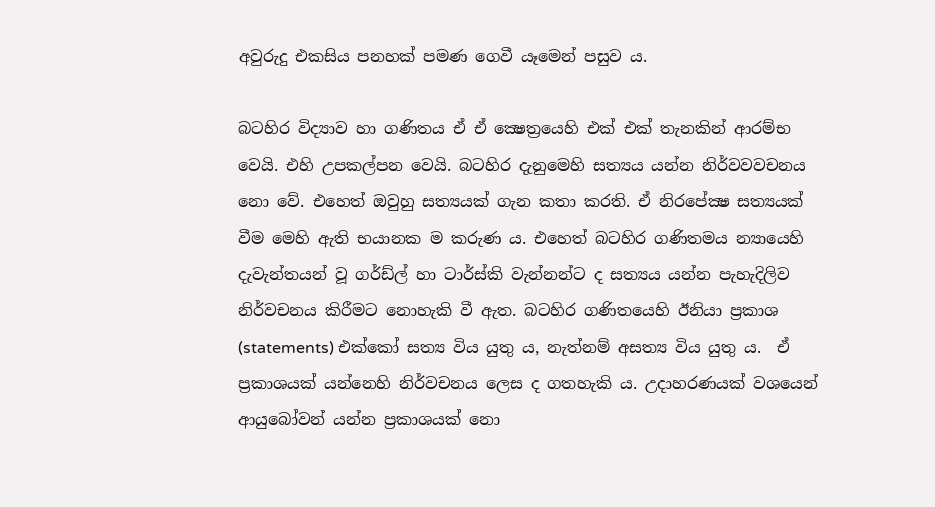අවුරුදු එකසිය පනහක් පමණ ගෙවී යෑමෙන් පසුව ය.

බටහිර විද්‍යාව හා ගණිතය ඒ ඒ ක්‍ෂෙත්‍රයෙහි එක් එක් තැනකින් ආරම්භ වෙයි. එහි උපකල්පන වෙයි. බටහිර දැනුමෙහි සත්‍යය යන්න නිර්වවවචනය නො වේ. එහෙත් ඔවුහු සත්‍යයක් ගැන කතා කරති. ඒ නිරපේක්‍ෂ සත්‍යයක් වීම මෙහි ඇති භයානක ම කරුණ ය. එහෙත් බටහිර ගණිතමය න්‍යායෙහි දැවැන්තයන් වූ ගර්ඩ්ල් හා ටාර්ස්කි වැන්නන්ට ද සත්‍යය යන්න පැහැදිලිව නිර්වචනය කිරීමට නොහැකි වී ඇත. බටහිර ගණිතයෙහි ඊනියා ප්‍රකාශ (statements) එක්කෝ සත්‍ය විය යුතු ය, නැත්නම් අසත්‍ය විය යුතු ය.  ඒ ප්‍රකාශයක් යන්නෙහි නිර්වචනය ලෙස ද ගතහැකි ය. උදාහරණයක් වශයෙන් ආයුබෝවන් යන්න ප්‍රකාශයක් නො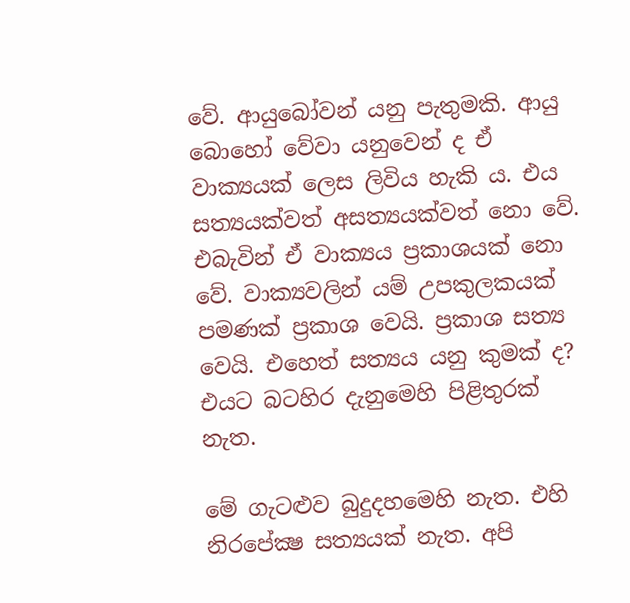වේ. ආයුබෝවන් යනු පැතුමකි. ආයු බොහෝ වේවා යනුවෙන් ද ඒ වාක්‍යයක් ලෙස ලිවිය හැකි ය. එය සත්‍යයක්වත් අසත්‍යයක්වත් නො වේ. එබැවින් ඒ වාක්‍යය ප්‍රකාශයක් නො වේ. වාක්‍යවලින් යම් උපකුලකයක් පමණක් ප්‍රකාශ වෙයි. ප්‍රකාශ සත්‍ය වෙයි. එහෙත් සත්‍යය යනු කුමක් ද? එයට බටහිර දැනුමෙහි පිළිතුරක් නැත.

මේ ගැටළුව බුදුදහමෙහි නැත. එහි නිරපේක්‍ෂ සත්‍යයක් නැත. අපි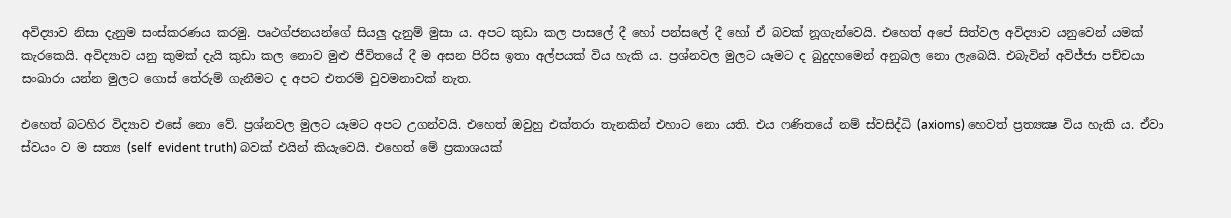අවිද්‍යාව නිසා දැනුම සංස්කරණය කරමු. පෘථග්ජනයන්ගේ සියලු දැනුම් මුසා ය. අපට කුඩා කල පාසලේ දී හෝ පන්සලේ දී හෝ ඒ බවක් නූගැන්වෙයි. එහෙත් අපේ සිත්වල අවිද්‍යාව යනුවෙන් යමක් කැරකෙයි. අවිද්‍යාව යනු කුමක් දැයි කුඩා කල නොව මුළු ජීවිතයේ දී ම අසන පිරිස ඉතා අල්පයක් විය හැකි ය. ප්‍රශ්නවල මුලට යෑමට ද බුදුදහමෙන් අනුබල නො ලැබෙයි. එබැවින් අවිජ්ජා පච්චයා සංඛාරා යන්න මුලට ගොස් තේරුම් ගැනීමට ද අපට එතරම් වුවමනාවක් නැත.

එහෙත් බටහිර විද්‍යාව එසේ නො වේ. ප්‍රශ්නවල මුලට යෑමට අපට උගන්වයි. එහෙත් ඔවුහු එක්තරා තැනකින් එහාට නො යති. එය ෆණිතයේ නම් ස්වසිද්ධි (axioms) හෙවත් ප්‍රත්‍යක්‍ෂ විය හැකි ය. ඒවා ස්වයං ව ම සත්‍ය (self  evident truth) බවක් එයින් කියැවෙයි. එහෙත් මේ ප්‍රකාශයක්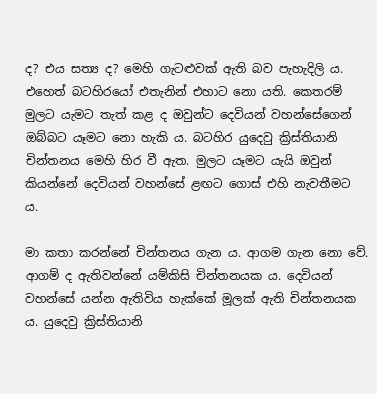ද? එය සත්‍ය ද? මෙහි ගැටළුවක් ඇති බව පැහැදිලි ය. එහෙත් බටහිරයෝ එතැනින් එහාට නො යති. කෙතරම් මුලට යැමට තැත් කළ ද ඔවුන්ට දෙවියන් වහන්සේගෙන් ඔබ්බට යෑමට නො හැකි ය. බටහිර යුදෙවු ක්‍රිස්තියානි චින්තනය මෙහි හිර වී ඇත. මුලට යෑමට යැයි ඔවුන් කියන්නේ දෙවියන් වහන්සේ ළඟට ගොස් එහි නැවතීමට ය.

මා කතා කරන්නේ චින්තනය ගැන ය. ආගම ගැන නො වේ. ආගම් ද ඇතිවන්නේ යම්කිසි චින්තනයක ය. දෙවියන් වහන්සේ යන්න ඇතිවිය හැක්කේ මූලක් ඇති චින්තනයක ය. යුදෙවු ක්‍රිස්තියානි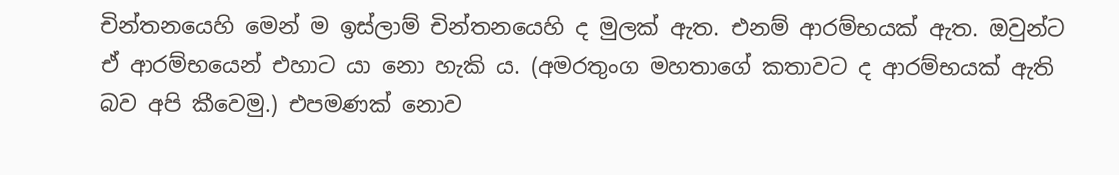චින්තනයෙහි මෙන් ම ඉස්ලාම් චින්තනයෙහි ද මුලක් ඇත. එනම් ආරම්භයක් ඇත. ඔවුන්ට ඒ ආරම්භයෙන් එහාට යා නො හැකි ය. (අමරතුංග මහතාගේ කතාවට ද ආරම්භයක් ඇති බව අපි කීවෙමු.) එපමණක් නොව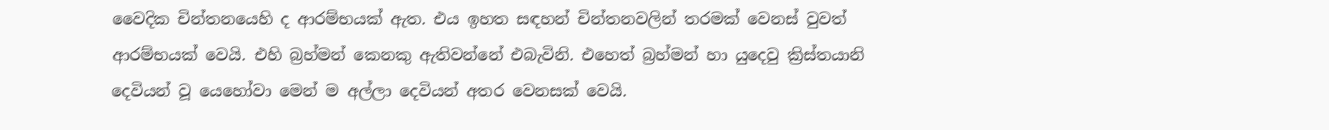වෛදික චින්තනයෙහි ද ආරම්භයක් ඇත. එය ඉහත සඳහන් චින්තනවලින් තරමක් වෙනස් වුවත් ආරම්භයක් වෙයි. එහි බ්‍රහ්මන් කෙනකු ඇතිවන්නේ එබැවිනි. එහෙත් බ්‍රහ්මන් හා යුදෙවු ක්‍රිස්තයානි දෙවියන් වූ යෙහෝවා මෙන් ම අල්ලා දෙවියන් අතර වෙනසක් වෙයි.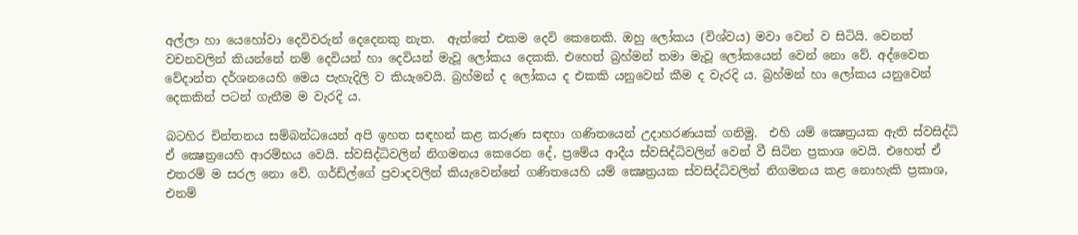අල්ලා හා යෙහෝවා දෙවිවරුන් දෙදෙනකු නැත.  ඇත්තේ එකම දෙවි කෙනෙකි. ඔහු ලෝකය (විශ්වය) මවා වෙන් ව සිටියි. වෙනත් වචනවලින් කියන්නේ නම් දෙවියන් හා දෙවියන් මැවූ ලෝකය දෙකකි. එහෙත් බ්‍රහ්මන් තමා මැවූ ලෝකයෙන් වෙන් නො වේ. අද්වෛත වේදාන්ත දර්ශනයෙහි මෙය පැහැදිලි ව කියැවෙයි. බ්‍රහ්මන් ද ලෝකය ද එකකි යනුවෙන් කීම ද වැරදි ය. බ්‍රහ්මන් හා ලෝකය යනුවෙන් දෙකකින් පටන් ගැනීම ම වැරදි ය.

බටහිර චින්තනය සම්බන්ධයෙන් අපි ඉහත සඳහන් කළ කරුණ සඳහා ගණිතයෙන් උදාහරණයක් ගනිමු.  එහි යම් ක්‍ෂෙත්‍රයක ඇති ස්වසිද්ධි ඒ ක්‍ෂෙත්‍රයෙහි ආරම්භය වෙයි. ස්වසිද්ධිවලින් නිගමනය කෙරෙන දේ, ප්‍රමේය ආදීය ස්වසිද්ධිවලින් වෙන් වී සිටින ප්‍රකාශ වෙයි. එහෙත් ඒ එතරම් ම සරල නො වේ. ගර්ඩ්ල්ගේ ප්‍රවාදවලින් කියැවෙන්නේ ගණිතයෙහි යම් ක්‍ෂෙත්‍රයක ස්වසිද්ධිවලින් නිගමනය කළ නොහැකි ප්‍රකාශ, එනම්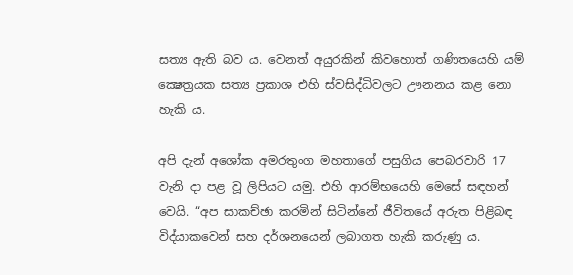සත්‍ය ඇති බව ය. වෙනත් අයුරකින් කිවහොත් ගණිතයෙහි යම් ක්‍ෂෙත්‍රයක සත්‍ය ප්‍රකාශ එහි ස්වසිද්ධිවලට ඌනනය කළ නො හැකි ය.

අපි දැන් අශෝක අමරතුංග මහතාගේ පසුගිය පෙබරවාරි 17 වැනි දා පළ වූ ලිපියට යමු. එහි ආරම්භයෙහි මෙසේ සඳහන් වෙයි. “අප සාකච්ඡා කරමින් සිටින්නේ ජීවිතයේ අරුත පිළිබඳ විද්යාකවෙන් සහ දර්ශනයෙන් ලබාගත හැකි කරුණු ය.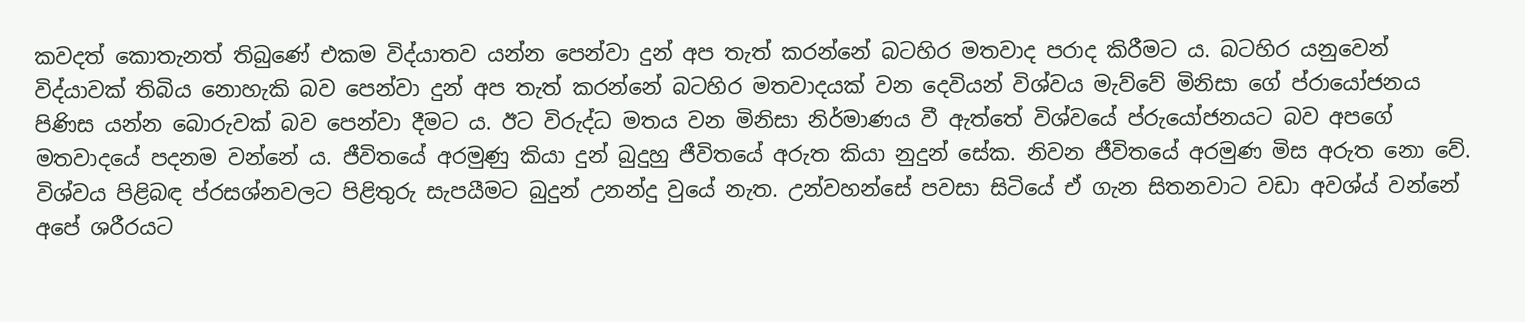කවදත් කොතැනත් තිබුණේ එකම විද්යාතව යන්න පෙන්වා දුන් අප තැත් කරන්නේ බටහිර මතවාද පරාද කිරීමට ය. බටහිර යනුවෙන් විද්යාවක්‌ තිබිය නොහැකි බව පෙන්වා දුන් අප තැත් කරන්නේ බටහිර මතවාදයක්‌ වන දෙවියන් විශ්වය මැව්වේ මිනිසා ගේ ප්රායෝජනය පිණිස යන්න බොරුවක්‌ බව පෙන්වා දීමට ය. ඊට විරුද්ධ මතය වන මිනිසා නිර්මාණය වී ඇත්තේ විශ්වයේ ප්රුයෝජනයට බව අපගේ මතවාදයේ පදනම වන්නේ ය. ජීවිතයේ අරමුණු කියා දුන් බුදුහු ජීවිතයේ අරුත කියා නුදුන් සේක. නිවන ජීවිතයේ අරමුණ මිස අරුත නො වේ. විශ්වය පිළිබඳ ප්රසශ්නවලට පිළිතුරු සැපයීමට බුදුන් උනන්දු වුයේ නැත. උන්වහන්සේ පවසා සිටියේ ඒ ගැන සිතනවාට වඩා අවශ්ය් වන්නේ අපේ ශරීරයට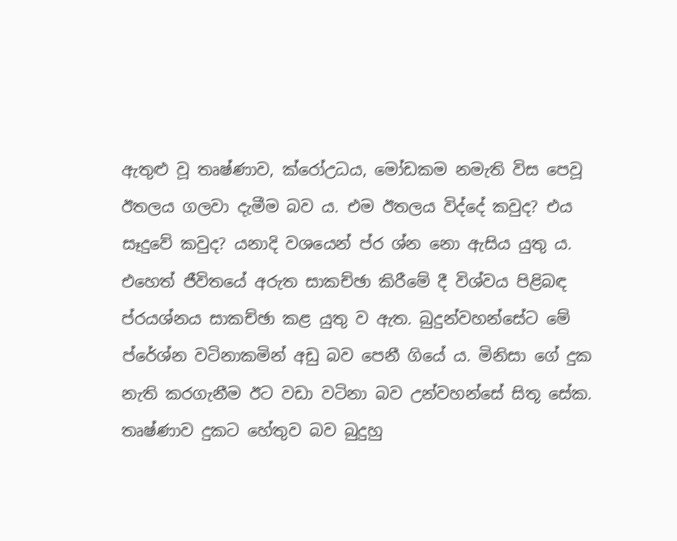ඇතුළු වූ තෘෂ්ණාව, ක්රෝඋධය, මෝඩකම නමැති විස පෙවූ ඊතලය ගලවා දැමීම බව ය. එම ඊතලය විද්දේ කවුද? එය සෑදුවේ කවුද? යනාදි වශයෙන් ප්ර ශ්න නො ඇසිය යුතු ය. එහෙත් ජීවිතයේ අරුත සාකච්ඡා කිරීමේ දී විශ්වය පිළිබඳ ප්රයශ්නය සාකච්ඡා කළ යුතු ව ඇත. බුදුන්වහන්සේට මේ ප්රේශ්න වටිනාකමින් අඩු බව පෙනී ගියේ ය. මිනිසා ගේ දුක නැති කරගැනීම ඊට වඩා වටිනා බව උන්වහන්සේ සිතූ සේක. තෘෂ්ණාව දුකට හේතුව බව බුදුහු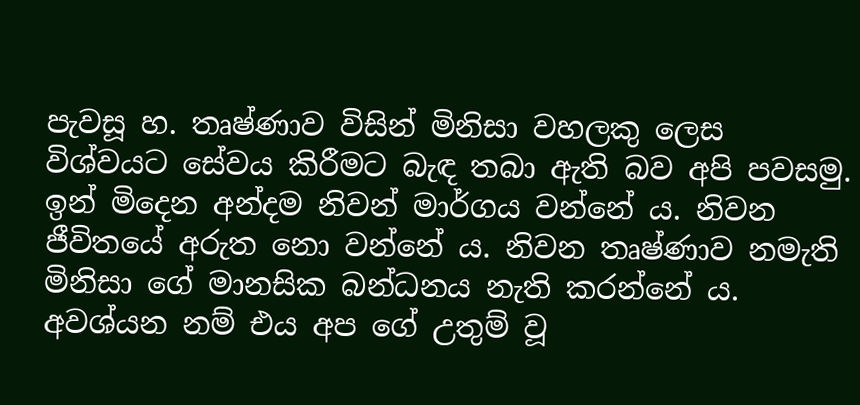පැවසූ හ. තෘෂ්ණාව විසින් මිනිසා වහලකු ලෙස විශ්වයට සේවය කිරීමට බැඳ තබා ඇති බව අපි පවසමු. ඉන් මිදෙන අන්දම නිවන් මාර්ගය වන්නේ ය. නිවන ජීවිතයේ අරුත නො වන්නේ ය. නිවන තෘෂ්ණාව නමැති මිනිසා ගේ මානසික බන්ධනය නැති කරන්නේ ය. අවශ්යන නම් එය අප ගේ උතුම් වූ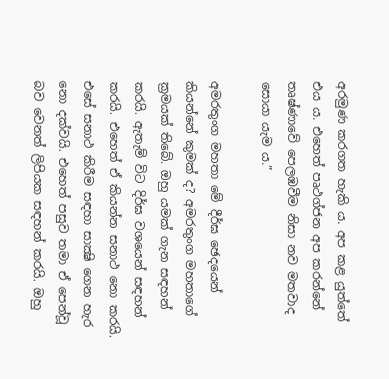අරමුණ කරගත හැකි ය. අප කළ යුත්තේ එය ය. එහෙත් පෘථග්ජන අප කරන්නේ තෘෂ්ණාවේ පෙලඹවීම නිසා නව මතවාද සොයා යැම ය.”

අමරතුංග මහතා මේ දීර්ඝ ඡෙදයෙන් කියන්නේ කුමක් ද? අමරතුංග මහතාගේ ක්‍රමයක් තිබේ. ඔහු යමක් ගැන සඳහන් කරයි. ඇතැම් විට දිර්ඝ වශයෙන් සඳහන් කරයි. එහෙත් ඒ කියන්න සනාථ නො කරයි. එසේ සනාථ කිරීම සඳහා සාක්‍ෂි ගෙන හැර නො දක්වයි. එහෙත් පසුව තමා ඒ පෙන්වූ බව වෙනත් ලිපියක සඳහන් කරයි. ඔහු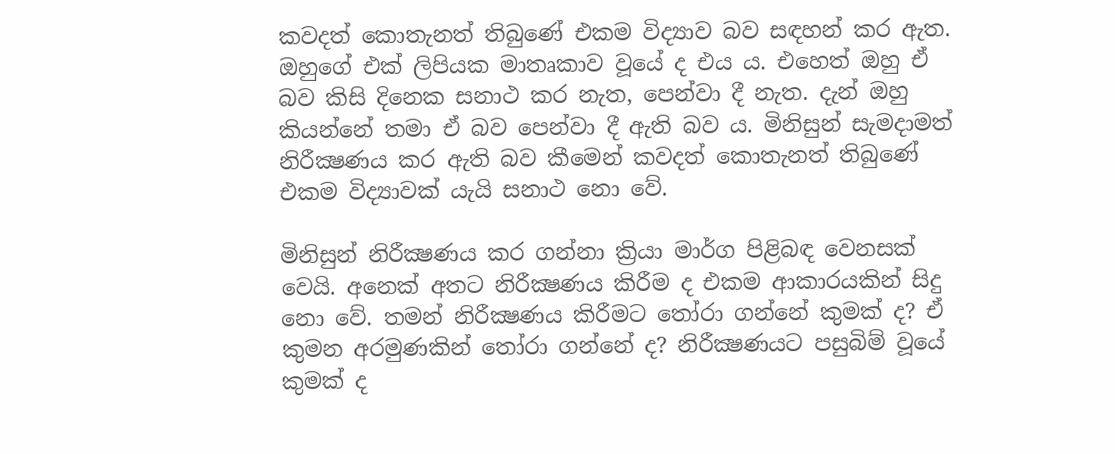කවදත් කොතැනත් තිබුණේ එකම විද්‍යාව බව සඳහන් කර ඇත. ඔහුගේ එක් ලිපියක මාතෘකාව වූයේ ද එය ය. එහෙත් ඔහු ඒ බව කිසි දිනෙක සනාථ කර නැත, පෙන්වා දී නැත. දැන් ඔහු කියන්නේ තමා ඒ බව පෙන්වා දී ඇති බව ය. මිනිසුන් සැමදාමත් නිරීක්‍ෂණය කර ඇති බව කීමෙන් කවදත් කොතැනත් තිබුණේ එකම විද්‍යාවක් යැයි සනාථ නො වේ.

මිනිසුන් නිරීක්‍ෂණය කර ගන්නා ක්‍රියා මාර්ග පිළිබඳ වෙනසක් වෙයි. අනෙක් අතට නිරීක්‍ෂණය කිරීම ද එකම ආකාරයකින් සිදු නො වේ. තමන් නිරීක්‍ෂණය කිරීමට තෝරා ගන්නේ කුමක් ද? ඒ කුමන අරමුණකින් තෝරා ගන්නේ ද? නිරීක්‍ෂණයට පසුබිම් වූයේ කුමක් ද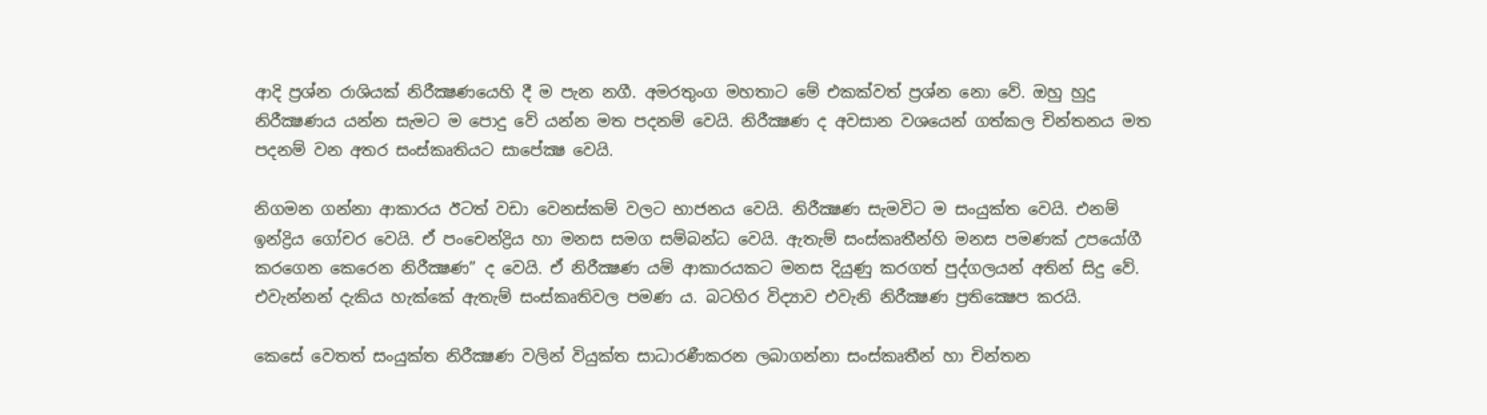ආදි ප්‍රශ්න රාශියක් නිරීක්‍ෂණයෙහි දී ම පැන නගී. අමරතුංග මහතාට මේ එකක්වත් ප්‍රශ්න නො වේ. ඔහු හුදු නිරීක්‍ෂණය යන්න සැමට ම පොදු වේ යන්න මත පදනම් වෙයි. නිරීක්‍ෂණ ද අවසාන වශයෙන් ගත්කල චින්තනය මත පදනම් වන අතර සංස්කෘතියට සාපේක්‍ෂ වෙයි.

නිගමන ගන්නා ආකාරය ඊටත් වඩා වෙනස්කම් වලට භාජනය වෙයි. නිරීක්‍ෂණ සැමවිට ම සංයුක්ත වෙයි. එනම් ඉන්ද්‍රිය ගෝචර වෙයි. ඒ පංචෙන්ද්‍රිය හා මනස සමග සම්බන්ධ වෙයි. ඇතැම් සංස්කෘතීන්හි මනස පමණක් උපයෝගී කරගෙන කෙරෙන නිරීක්‍ෂණ” ද වෙයි. ඒ නිරීක්‍ෂණ යම් ආකාරයකට මනස දියුණු කරගත් පුද්ගලයන් අතින් සිදු වේ. එවැන්නන් දැකිය හැක්කේ ඇතැම් සංස්කෘතිවල පමණ ය. බටහිර විද්‍යාව එවැනි නිරීක්‍ෂණ ප්‍රතික්‍ෂෙප කරයි.

කෙසේ වෙතත් සංයුක්ත නිරීක්‍ෂණ වලින් වියුක්ත සාධාරණීකරන ලබාගන්නා සංස්කෘතීන් හා චින්තන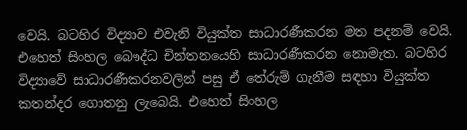වෙයි. බටහිර විද්‍යාව එවැනි වියුක්ත සාධාරණීකරන මත පදනම් වෙයි. එහෙත් සිංහල බෞද්ධ චින්තනයෙහි සාධාරණීකරන නොමැත. බටහිර විද්‍යාවේ සාධාරණීකරනවලින් පසු ඒ තේරුම් ගැනීම සඳහා වියුක්ත කතන්දර ගොතනු ලැබෙයි. එහෙත් සිංහල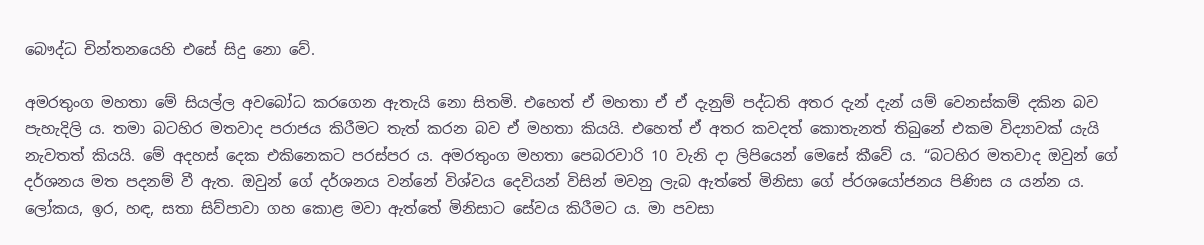බෞද්ධ චින්තනයෙහි එසේ සිදු නො වේ.

අමරතුංග මහතා මේ සියල්ල අවබෝධ කරගෙන ඇතැයි නො සිතමි. එහෙත් ඒ මහතා ඒ ඒ දැනුම් පද්ධති අතර දැන් දැන් යම් වෙනස්කම් දකින බව පැහැදිලි ය. තමා බටහිර මතවාද පරාජය කිරීමට තැත් කරන බව ඒ මහතා කියයි. එහෙත් ඒ අතර කවදත් කොතැනත් තිබුනේ එකම විද්‍යාවක් යැයි නැවතත් කියයි. මේ අදහස් දෙක එකිනෙකට පරස්පර ය. අමරතුංග මහතා පෙබරවාරි 10 වැනි දා ලිපියෙන් මෙසේ කීවේ ය. “බටහිර මතවාද ඔවුන් ගේ දර්ශනය මත පදනම් වී ඇත. ඔවුන් ගේ දර්ශනය වන්නේ විශ්වය දෙවියන් විසින් මවනු ලැබ ඇත්තේ මිනිසා ගේ ප්රශයෝජනය පිණිස ය යන්න ය. ලෝකය, ඉර, හඳ, සතා සිව්පාවා ගහ කොළ මවා ඇත්තේ මිනිසාට සේවය කිරීමට ය. මා පවසා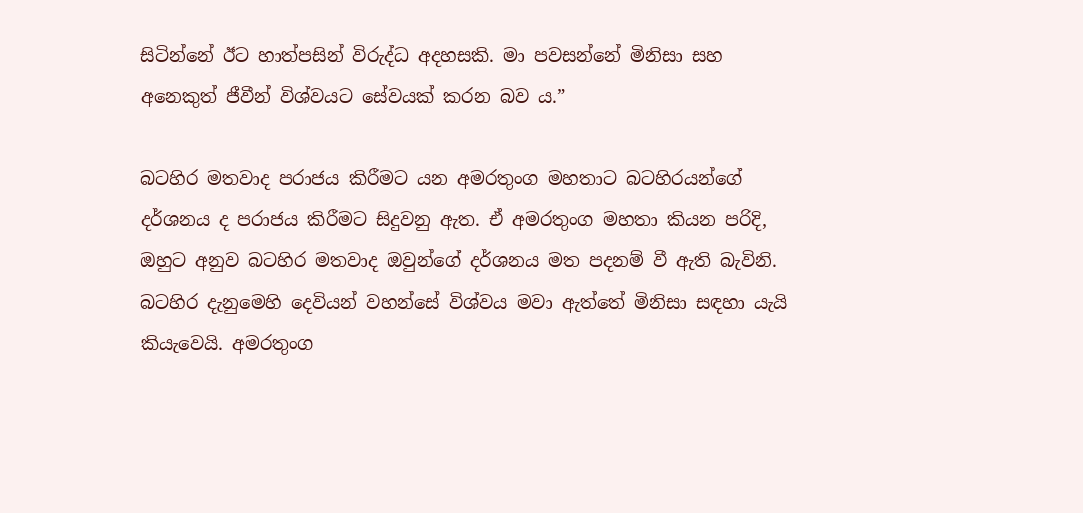සිටින්නේ ඊට හාත්පසින් විරුද්ධ අදහසකි. මා පවසන්නේ මිනිසා සහ අනෙකුත් ජීවීන් විශ්වයට සේවයක්‌ කරන බව ය.”

බටහිර මතවාද පරාජය කිරීමට යන අමරතුංග මහතාට බටහිරයන්ගේ දර්ශනය ද පරාජය කිරීමට සිදුවනු ඇත. ඒ අමරතුංග මහතා කියන පරිදි, ඔහුට අනුව බටහිර මතවාද ඔවුන්ගේ දර්ශනය මත පදනම් වී ඇති බැවිනි.  බටහිර දැනුමෙහි දෙවියන් වහන්සේ විශ්වය මවා ඇත්තේ මිනිසා සඳහා යැයි කියැවෙයි. අමරතුංග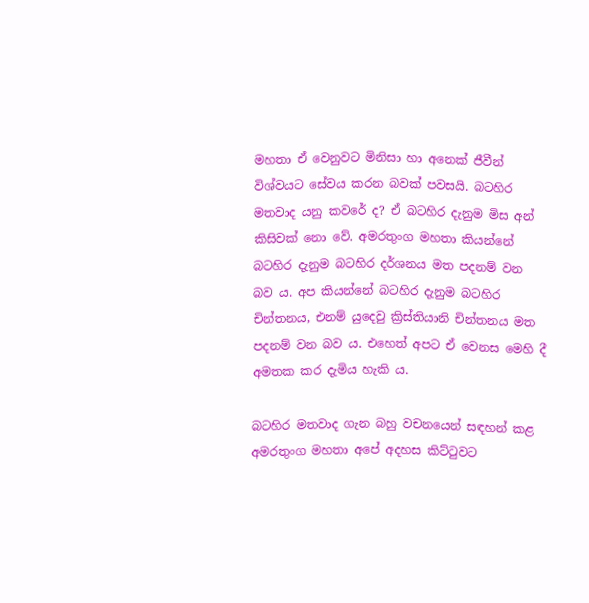මහතා ඒ වෙනුවට මිනිසා හා අනෙක් ජීවීන් විශ්වයට සේවය කරන බවක් පවසයි. බටහිර මතවාද යනු කවරේ ද? ඒ බටහිර දැනුම මිස අන් කිසිවක් නො වේ. අමරතුංග මහතා කියන්නේ බටහිර දැනුම බටහිර දර්ශනය මත පදනම් වන බව ය. අප කියන්නේ බටහිර දැනුම බටහිර චින්තනය, එනම් යුදෙවු ක්‍රිස්තියානි චින්තනය මත පදනම් වන බව ය. එහෙත් අපට ඒ වෙනස මෙහි දී අමතක කර දැමිය හැකි ය.

බටහිර මතවාද ගැන බහු වචනයෙන් සඳහන් කළ අමරතුංග මහතා අපේ අදහස කිට්ටුවට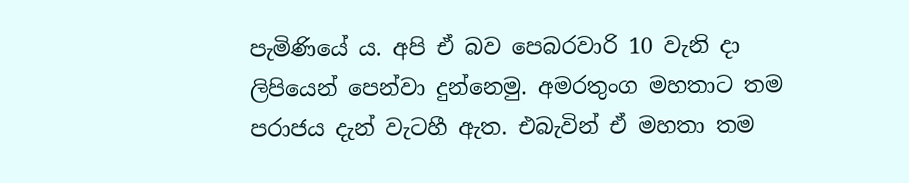පැමිණියේ ය. අපි ඒ බව පෙබරවාරි 10 වැනි දා ලිපියෙන් පෙන්වා දුන්නෙමු. අමරතුංග මහතාට තම පරාජය දැන් වැටහී ඇත. එබැවින් ඒ මහතා තම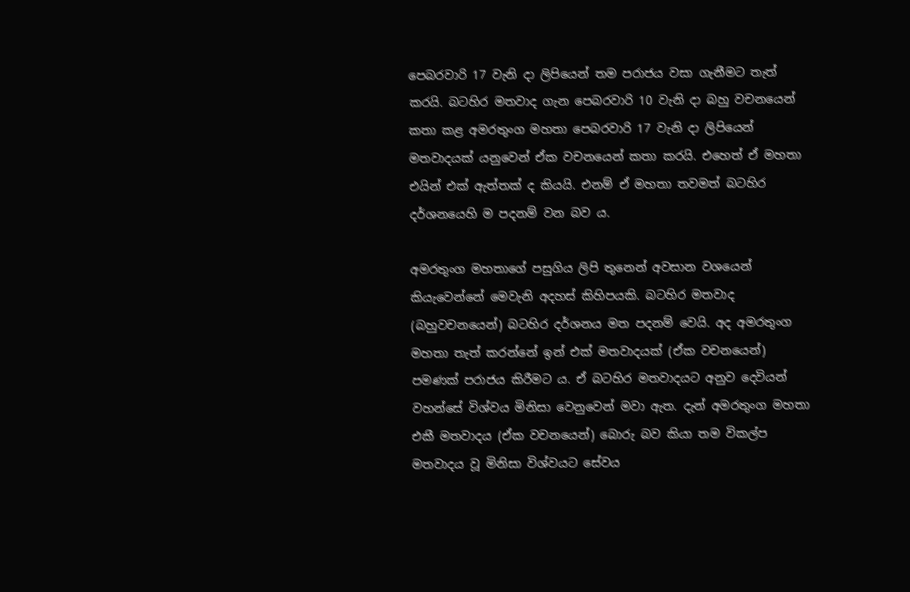පෙබරවාරි 17 වැනි දා ලිපියෙන් තම පරාජය වසා ගැනීමට තැත් කරයි. බටහිර මතවාද ගැන පෙබරවාරි 10 වැනි දා බහු වචනයෙන් කතා කළ අමරතුංග මහතා පෙබරවාරි 17 වැනි දා ලිපියෙන් මතවාදයක් යනුවෙන් ඒක වචනයෙන් කතා කරයි. එහෙත් ඒ මහතා එයින් එක් ඇත්තක් ද කියයි. එනම් ඒ මහතා තවමත් බටහිර දර්ශනයෙහි ම පදනම් වන බව ය.

අමරතුංග මහතාගේ පසුගිය ලිපි තුනෙන් අවසාන වශයෙන් කියැවෙන්නේ මෙවැනි අදහස් කිහිපයකි. බටහිර මතවාද (බහුවචනයෙන්) බටහිර දර්ශනය මත පදනම් වෙයි. අද අමරතුංග මහතා තැත් කරන්නේ ඉන් එක් මතවාදයක් (ඒක වචනයෙන්) පමණක් පරාජය කිරීමට ය. ඒ බටහිර මතවාදයට අනුව දෙවියන් වහන්සේ විශ්වය මිනිසා වෙනුවෙන් මවා ඇත. දැන් අමරතුංග මහතා එකී මතවාදය (ඒක වචනයෙන්) බොරු බව කියා තම විකල්ප මතවාදය වූ මිනිසා විශ්වයට සේවය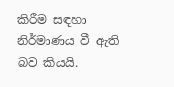කිරීම සඳහා නිර්මාණය වී ඇති බව කියයි.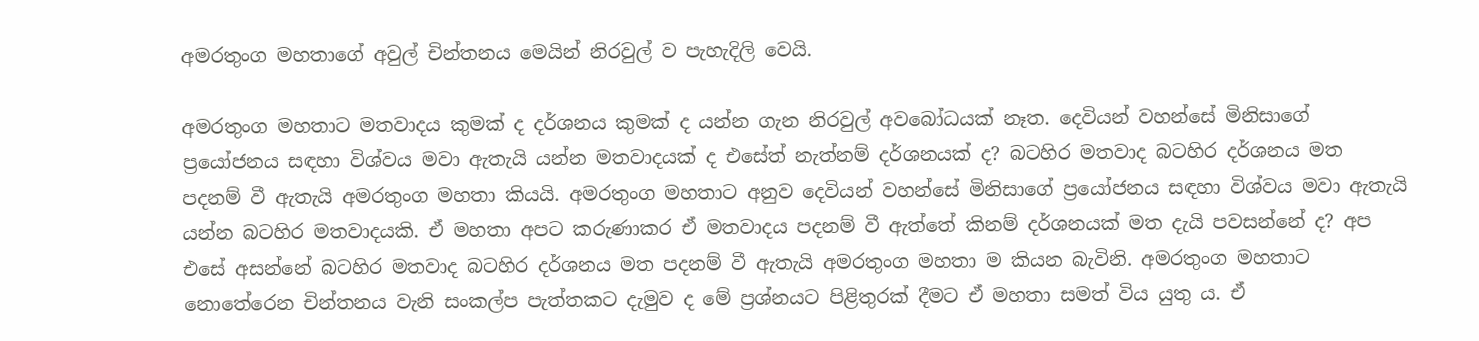අමරතුංග මහතාගේ අවුල් චින්තනය මෙයින් නිරවුල් ව පැහැදිලි වෙයි.

අමරතුංග මහතාට මතවාදය කුමක් ද දර්ශනය කුමක් ද යන්න ගැන නිරවුල් අවබෝධයක් නෑත. දෙවියන් වහන්සේ මිනිසාගේ ප්‍රයෝජනය සඳහා විශ්වය මවා ඇතැයි යන්න මතවාදයක් ද එසේත් නැත්නම් දර්ශනයක් ද? බටහිර මතවාද බටහිර දර්ශනය මත පදනම් වී ඇතැයි අමරතුංග මහතා කියයි. අමරතුංග මහතාට අනුව දෙවියන් වහන්සේ මිනිසාගේ ප්‍රයෝජනය සඳහා විශ්වය මවා ඇතැයි යන්න බටහිර මතවාදයකි. ඒ මහතා අපට කරුණාකර ඒ මතවාදය පදනම් වී ඇත්තේ කිනම් දර්ශනයක් මත දැයි පවසන්නේ ද? අප එසේ අසන්නේ බටහිර මතවාද බටහිර දර්ශනය මත පදනම් වී ඇතැයි අමරතුංග මහතා ම කියන බැවිනි. අමරතුංග මහතාට නොතේරෙන චින්තනය වැනි සංකල්ප පැත්තකට දැමුව ද මේ ප්‍රශ්නයට පිළිතුරක් දීමට ඒ මහතා සමත් විය යුතු ය. ඒ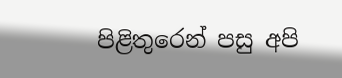පිළිතුරෙන් පසු අපි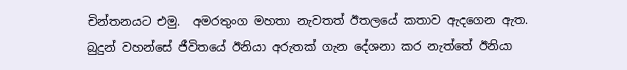චින්තනයට එමු.  අමරතුංග මහතා නැවතත් ඊතලයේ කතාව ඇදගෙන ඇත. බුදුන් වහන්සේ ජීවිතයේ ඊනියා අරුතක් ගැන දේශනා කර නැත්තේ ඊනියා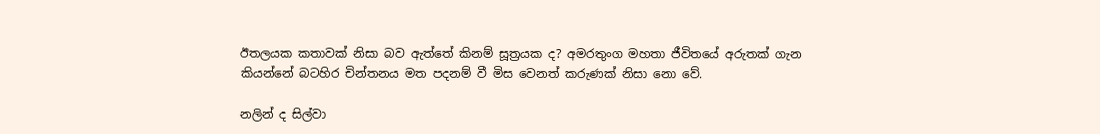ඊතලයක කතාවක් නිසා බව ඇත්තේ කිනම් සූත්‍රයක ද? අමරතුංග මහතා ජීවිතයේ අරුතක් ගැන කියන්නේ බටහිර චින්තනය මත පදනම් වී මිස වෙනත් කරුණක් නිසා නො වේ.

නලින් ද සිල්වා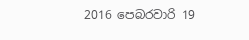2016 පෙබරවාරි 19